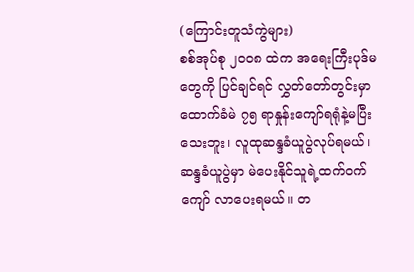(ကြောင်းတူသံကွဲများ)
စစ်အုပ်စု ၂ဝဝ၈ ထဲက အရေးကြီးပုဒ်မတွေကို ပြင်ချင်ရင် လွှတ်တော်တွင်းမှာ ထောက်ခံမဲ ၇၅ ရာနှုန်းကျော်ရရုံနဲ့မပြီးသေးဘူး၊ လူထုဆန္ဒခံယူပွဲလုပ်ရမယ်၊ ဆန္ဒခံယူပွဲမှာ မဲပေးနိုင်သူရဲ့ထက်ဝက်ကျော် လာပေးရမယ်။ တ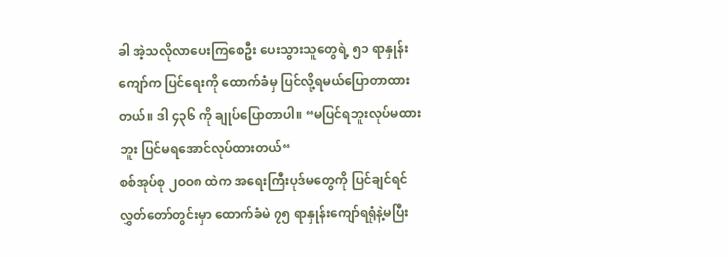ခါ အဲ့သလိုလာပေးကြစေဦး ပေးသွားသူတွေရဲ့ ၅၁ ရာနှုန်းကျော်က ပြင်ရေးကို ထောက်ခံမှ ပြင်လို့ရမယ်ပြောတာထားတယ်။ ဒါ ၄၃၆ ကို ချုပ်ပြောတာပါ။ “မပြင်ရဘူးလုပ်မထားဘူး ပြင်မရအောင်လုပ်ထားတယ်“
စစ်အုပ်စု ၂ဝဝ၈ ထဲက အရေးကြီးပုဒ်မတွေကို ပြင်ချင်ရင် လွှတ်တော်တွင်းမှာ ထောက်ခံမဲ ၇၅ ရာနှုန်းကျော်ရရုံနဲ့မပြီး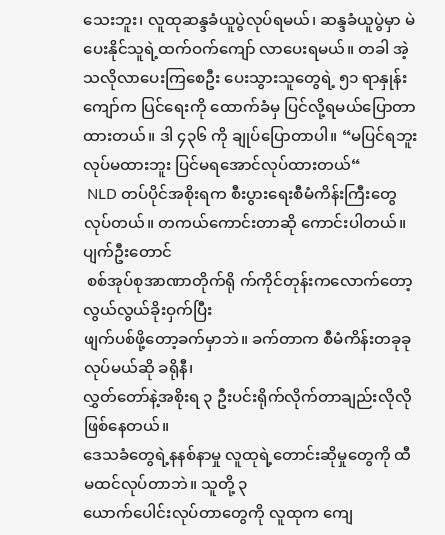သေးဘူး၊ လူထုဆန္ဒခံယူပွဲလုပ်ရမယ်၊ ဆန္ဒခံယူပွဲမှာ မဲပေးနိုင်သူရဲ့ထက်ဝက်ကျော် လာပေးရမယ်။ တခါ အဲ့သလိုလာပေးကြစေဦး ပေးသွားသူတွေရဲ့ ၅၁ ရာနှုန်းကျော်က ပြင်ရေးကို ထောက်ခံမှ ပြင်လို့ရမယ်ပြောတာထားတယ်။ ဒါ ၄၃၆ ကို ချုပ်ပြောတာပါ။ “မပြင်ရဘူးလုပ်မထားဘူး ပြင်မရအောင်လုပ်ထားတယ်“
 NLD တပ်ပိုင်အစိုးရက စီးပွားရေးစီမံကိန်းကြီးတွေလုပ်တယ်။ တကယ်ကောင်းတာဆို ကောင်းပါတယ်။ ပျက်ဦးတောင်
 စစ်အုပ်စုအာဏာတိုက်ရို က်ကိုင်တုန်းကလောက်တော့ လွယ်လွယ်ခိုးဝှက်ပြီး
ဖျက်ပစ်ဖို့တော့ခက်မှာဘဲ။ ခက်တာက စီမံကိန်းတခုခု လုပ်မယ်ဆို ခရိုနီ၊
လွှတ်တော်နဲ့အစိုးရ ၃ ဦးပင်းရိုက်လိုက်တာချည်းလိုလိုဖြစ်နေတယ်။
ဒေသခံတွေရဲ့နနစ်နာမှု လူထုရဲ့တောင်းဆိုမှုတွေကို ထီမထင်လုပ်တာဘဲ။ သူတို့ ၃
ယောက်ပေါင်းလုပ်တာတွေကို လူထုက ကျေ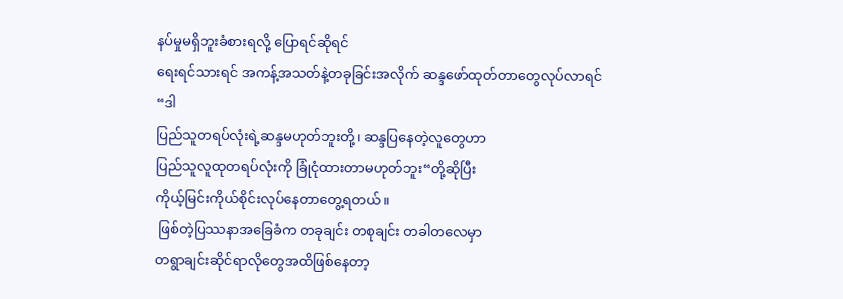နပ်မှုမရှိဘူးခံစားရလို့ ပြောရင်ဆိုရင်
ရေးရင်သားရင် အကန့်အသတ်နဲ့တခုခြင်းအလိုက် ဆန္ဒဖော်ထုတ်တာတွေလုပ်လာရင် “ဒါ
ပြည်သူတရပ်လုံးရဲ့ဆန္ဒမဟုတ်ဘူးတို့၊ ဆန္ဒပြနေတဲ့လူတွေဟာ
ပြည်သူလူထုတရပ်လုံးကို ခြုံငုံထားတာမဟုတ်ဘူး“တို့ဆိုပြီး
ကိုယ့်မြင်းကိုယ်စိုင်းလုပ်နေတာတွေ့ရတယ်။
 ဖြစ်တဲ့ပြဿနာအခြေခံက တခုချင်း တစုချင်း တခါတလေမှာ
တရွာချင်းဆိုင်ရာလိုတွေအထိဖြစ်နေတာ့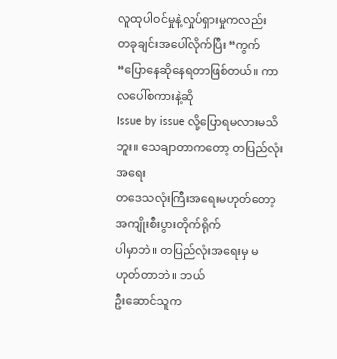လူထုပါဝင်မှုနဲ့လှုပ်ရှားမှုကလည်း
တခုချင်းအပေါ်လိုက်ပြီး “ကွက်“ပြောနေဆိုနေရတာဖြစ်တယ်။ ကာလပေါ်စကားနဲ့ဆို
Issue by issue လို့ပြောရမလားမသိဘူး။ သေချာတာကတော့ တပြည်လုံးအရေး
တဒေသလုံးကြီးအရေးမဟုတ်တော့ အကျိုးစီးပွားတိုက်ရိုက်
ပါမှာဘဲ။ တပြည်လုံးအရေးမှ မဟုတ်တာဘဲ။ ဘယ်
ဦးဆောင်သူက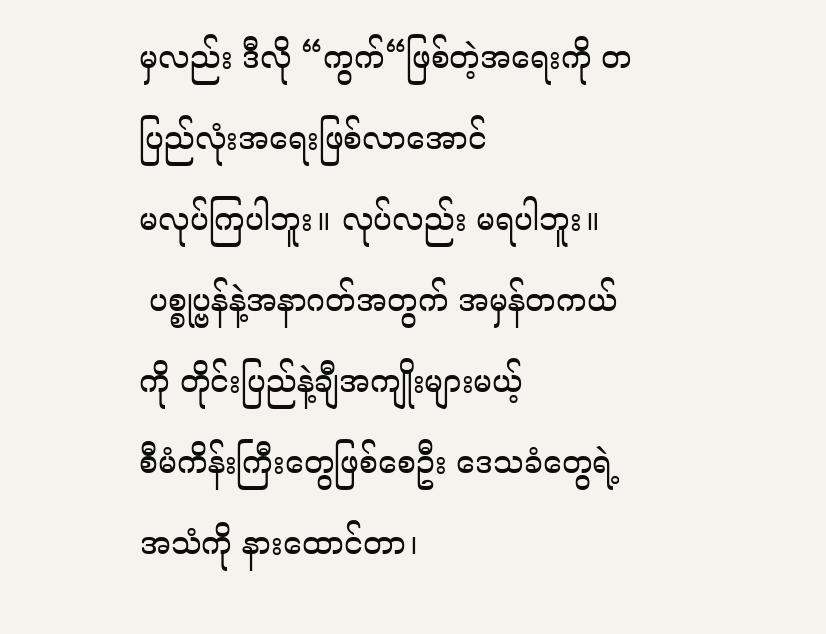မှလည်း ဒီလို “ကွက်“ဖြစ်တဲ့အရေးကို တပြည်လုံးအရေးဖြစ်လာအောင်
မလုပ်ကြပါဘူး။ လုပ်လည်း မရပါဘူး။
 ပစ္စုပ္ဗန်နဲ့အနာဂတ်အတွက် အမှန်တကယ်ကို တိုင်းပြည်နဲ့ချီအကျိုးများမယ့်
စီမံကိန်းကြီးတွေဖြစ်စေဦး ဒေသခံတွေရဲ့အသံကို နားထောင်တာ၊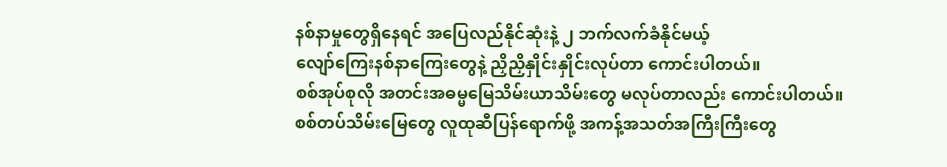နစ်နာမှုတွေရှိနေရင် အပြေလည်နိုင်ဆုံးနဲ့ ၂ ဘက်လက်ခံနိုင်မယ့်
လျော်ကြေးနစ်နာကြေးတွေနဲ့ ညှိညှိနှိုင်းနှိုင်းလုပ်တာ ကောင်းပါတယ်။
စစ်အုပ်စုလို အတင်းအဓမ္မမြေသိမ်းယာသိမ်းတွေ မလုပ်တာလည်း ကောင်းပါတယ်။
စစ်တပ်သိမ်းမြေတွေ လူထုဆီပြန်ရောက်ဖို့ အကန့်အသတ်အကြီးကြီးတွေ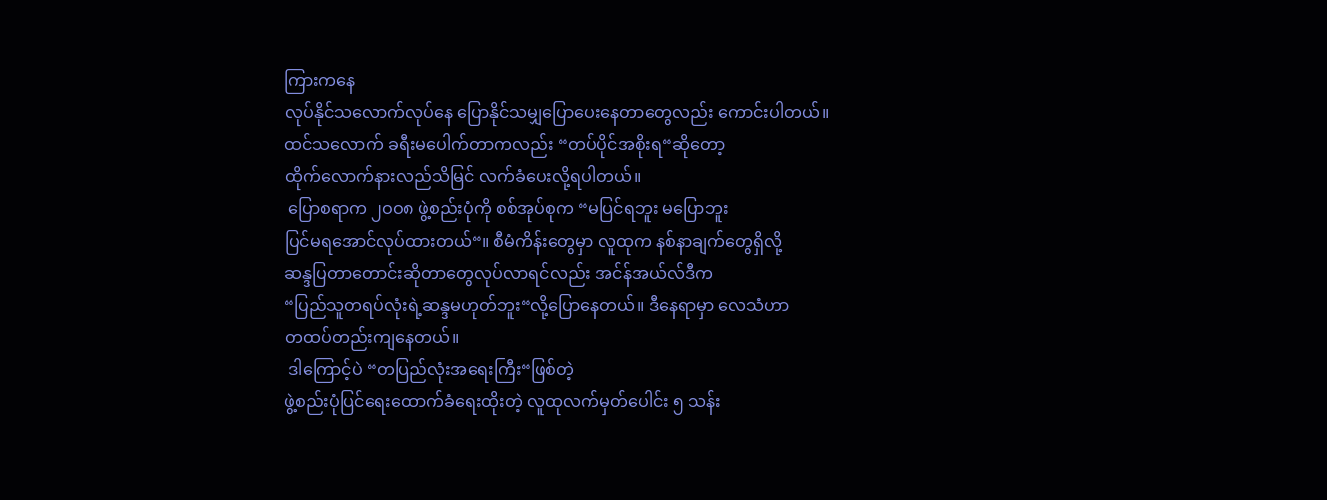ကြားကနေ
လုပ်နိုင်သလောက်လုပ်နေ ပြောနိုင်သမျှပြောပေးနေတာတွေလည်း ကောင်းပါတယ်။
ထင်သလောက် ခရီးမပေါက်တာကလည်း “တပ်ပိုင်အစိုးရ“ဆိုတော့
ထိုက်လောက်နားလည်သိမြင် လက်ခံပေးလို့ရပါတယ်။
 ပြောစရာက ၂ဝဝ၈ ဖွဲ့စည်းပုံကို စစ်အုပ်စုက “မပြင်ရဘူး မပြောဘူး
ပြင်မရအောင်လုပ်ထားတယ်“။ စီမံကိန်းတွေမှာ လူထုက နစ်နာချက်တွေရှိလို့
ဆန္ဒပြတာတောင်းဆိုတာတွေလုပ်လာရင်လည်း အင်န်အယ်လ်ဒီက
“ပြည်သူတရပ်လုံးရဲ့ဆန္ဒမဟုတ်ဘူး“လို့ပြောနေတယ်။ ဒီနေရာမှာ လေသံဟာ
တထပ်တည်းကျနေတယ်။
 ဒါကြောင့်ပဲ “တပြည်လုံးအရေးကြီး“ဖြစ်တဲ့
ဖွဲ့စည်းပုံပြင်ရေးထောက်ခံရေးထိုးတဲ့ လူထုလက်မှတ်ပေါင်း ၅ သန်း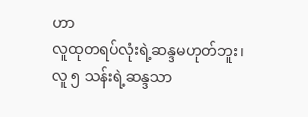ဟာ
လူထုတရပ်လုံးရဲ့ဆန္ဒမဟုတ်ဘူး၊ လူ ၅ သန်းရဲ့ဆန္ဒသာ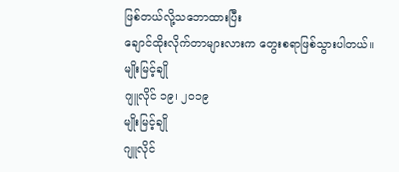ဖြစ်တယ်လို့သဘောထားပြီး
ချောင်ထိုးလိုက်တာများလားက တွေးစရာဖြစ်သွားပါတယ်။
မျိုးမြင့်ချို
ဂျူလိုင် ၁၉၊ ၂ဝ၁၉
မျိုးမြင့်ချို
ဂျူလိုင်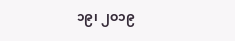၁၉၊ ၂ဝ၁၉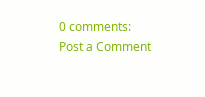0 comments:
Post a Comment